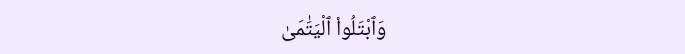وَٱبْتَلُوا۟ ٱلْيَتَٰمَىٰ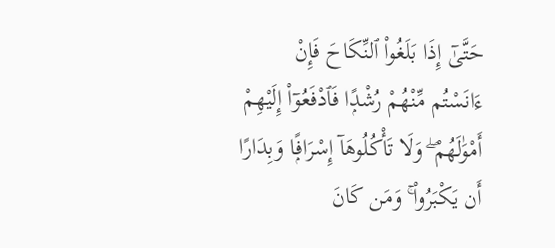حَتَّىٰٓ إِذَا بَلَغُوا۟ ٱلنِّكَاحَ فَإِنْ ءَانَسْتُم مِّنْهُمْ رُشْدًۭا فَٱدْفَعُوٓا۟ إِلَيْهِمْ أَمْوَٰلَهُمْ ۖ وَلَا تَأْكُلُوهَآ إِسْرَافًۭا وَبِدَارًا أَن يَكْبَرُوا۟ ۚ وَمَن كَانَ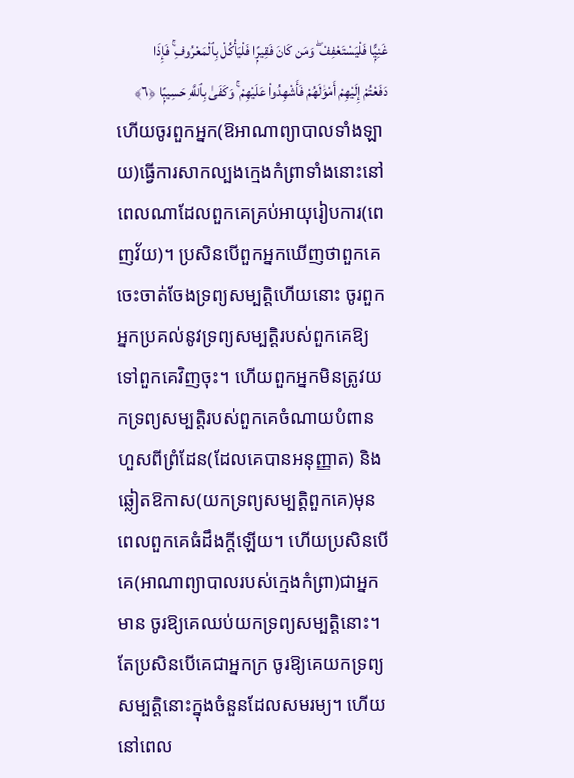غَنِيًّۭا فَلْيَسْتَعْفِفْ ۖ وَمَن كَانَ فَقِيرًۭا فَلْيَأْكُلْ بِٱلْمَعْرُوفِ ۚ فَإِذَا دَفَعْتُمْ إِلَيْهِمْ أَمْوَٰلَهُمْ فَأَشْهِدُوا۟ عَلَيْهِمْ ۚ وَكَفَىٰ بِٱللَّهِ حَسِيبًۭا ﴿٦﴾
ហើយចូរពួកអ្នក(ឱអាណាព្យាបាលទាំងឡាយ)ធ្វើការសាកល្បងក្មេងកំព្រាទាំងនោះនៅពេលណាដែលពួកគេគ្រប់អាយុរៀបការ(ពេញវ័យ)។ ប្រសិនបើពួកអ្នកឃើញថាពួកគេចេះចាត់ចែងទ្រព្យសម្បត្តិហើយនោះ ចូរពួកអ្នកប្រគល់នូវទ្រព្យសម្បត្តិរបស់ពួកគេឱ្យទៅពួកគេវិញចុះ។ ហើយពួកអ្នកមិនត្រូវយកទ្រព្យសម្បត្តិរបស់ពួកគេចំណាយបំពានហួសពីព្រំដែន(ដែលគេបានអនុញ្ញាត) និងឆ្លៀតឱកាស(យកទ្រព្យសម្បត្តិពួកគេ)មុនពេលពួកគេធំដឹងក្តីឡើយ។ ហើយប្រសិនបើគេ(អាណាព្យាបាលរបស់ក្មេងកំព្រា)ជាអ្នកមាន ចូរឱ្យគេឈប់យកទ្រព្យសម្បត្តិនោះ។ តែប្រសិនបើគេជាអ្នកក្រ ចូរឱ្យគេយកទ្រព្យសម្បត្តិនោះក្នុងចំនួនដែលសមរម្យ។ ហើយនៅពេល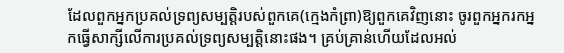ដែលពួកអ្នកប្រគល់ទ្រព្យសម្បត្តិរបស់ពួកគេ(ក្មេងកំព្រា)ឱ្យពួកគេវិញនោះ ចូរពួកអ្នករកអ្នកធ្វើសាក្សីលើការប្រគល់ទ្រព្យសម្បត្តិនោះផង។ គ្រប់គ្រាន់ហើយដែលអល់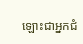ឡោះជាអ្នកជំ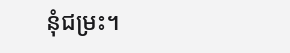នុំជម្រះ។